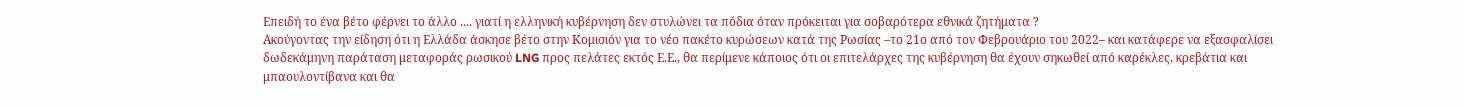Επειδή το ένα βέτο φέρνει το άλλο .... γιατί η ελληνική κυβέρνηση δεν στυλώνει τα πόδια όταν πρόκειται για σοβαρότερα εθνικά ζητήματα ?
Ακούγοντας την είδηση ότι η Ελλάδα άσκησε βέτο στην Κομισιόν για το νέο πακέτο κυρώσεων κατά της Ρωσίας –το 21ο από τον Φεβρουάριο του 2022– και κατάφερε να εξασφαλίσει δωδεκάμηνη παράταση μεταφοράς ρωσικού LNG προς πελάτες εκτός Ε.Ε., θα περίμενε κάποιος ότι οι επιτελάρχες της κυβέρνηση θα έχουν σηκωθεί από καρέκλες, κρεβάτια και μπαουλοντίβανα και θα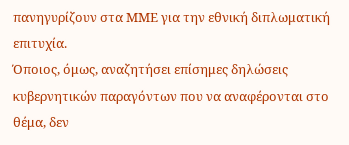πανηγυρίζουν στα ΜΜΕ για την εθνική διπλωματική επιτυχία.
Όποιος, όμως, αναζητήσει επίσημες δηλώσεις κυβερνητικών παραγόντων που να αναφέρονται στο θέμα, δεν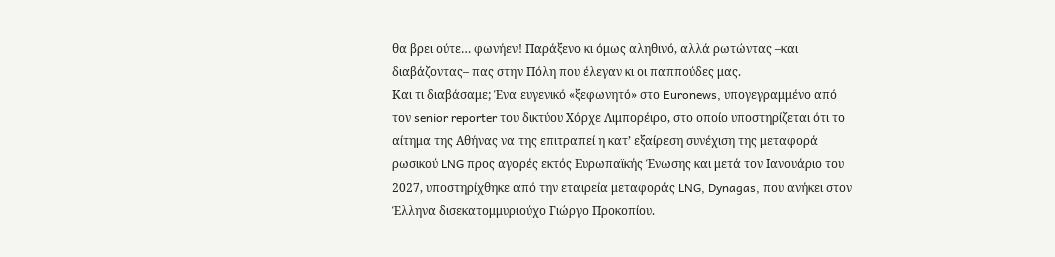θα βρει ούτε… φωνήεν! Παράξενο κι όμως αληθινό, αλλά ρωτώντας –και διαβάζοντας– πας στην Πόλη που έλεγαν κι οι παππούδες μας.
Και τι διαβάσαμε; Ένα ευγενικό «ξεφωνητό» στο Euronews, υπογεγραμμένο από τον senior reporter του δικτύου Χόρχε Λιμπορέιρο, στο οποίο υποστηρίζεται ότι το αίτημα της Αθήνας να της επιτραπεί η κατ’ εξαίρεση συνέχιση της μεταφορά ρωσικού LNG προς αγορές εκτός Ευρωπαϊκής Ένωσης και μετά τον Ιανουάριο του 2027, υποστηρίχθηκε από την εταιρεία μεταφοράς LNG, Dynagas, που ανήκει στον Έλληνα δισεκατομμυριούχο Γιώργο Προκοπίου.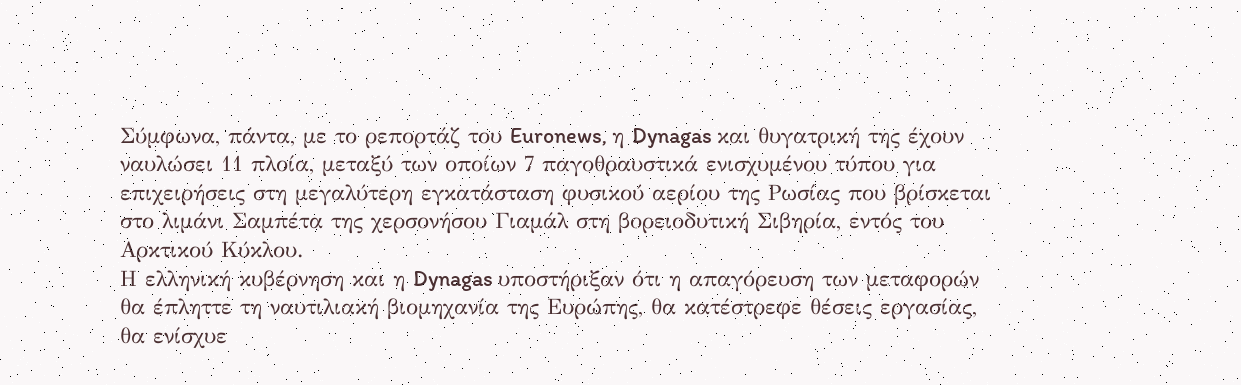Σύμφωνα, πάντα, με το ρεπορτάζ του Euronews, η Dynagas και θυγατρική της έχουν ναυλώσει 11 πλοία, μεταξύ των οποίων 7 παγοθραυστικά ενισχυμένου τύπου για επιχειρήσεις στη μεγαλύτερη εγκατάσταση φυσικού αερίου της Ρωσίας που βρίσκεται στο λιμάνι Σαμπέτα της χερσονήσου Γιαμάλ στη βορειοδυτική Σιβηρία, εντός του Αρκτικού Κύκλου.
Η ελληνική κυβέρνηση και η Dynagas υποστήριξαν ότι η απαγόρευση των μεταφορών θα έπληττε τη ναυτιλιακή βιομηχανία της Ευρώπης, θα κατέστρεφε θέσεις εργασίας, θα ενίσχυε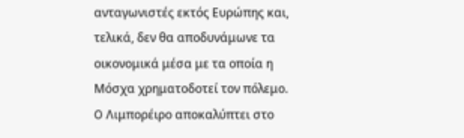ανταγωνιστές εκτός Ευρώπης και, τελικά, δεν θα αποδυνάμωνε τα οικονομικά μέσα με τα οποία η Μόσχα χρηματοδοτεί τον πόλεμο.
O Λιμπορέιρο αποκαλύπτει στο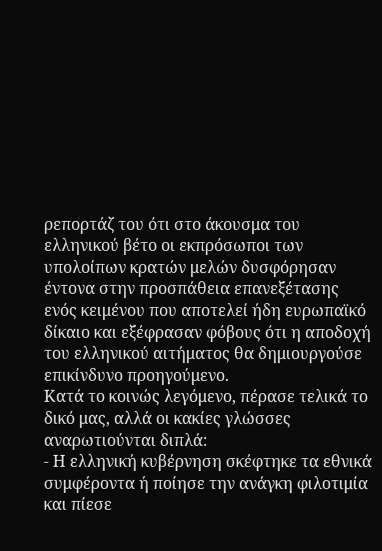ρεπορτάζ του ότι στο άκουσμα του ελληνικού βέτο οι εκπρόσωποι των υπολοίπων κρατών μελών δυσφόρησαν έντονα στην προσπάθεια επανεξέτασης ενός κειμένου που αποτελεί ήδη ευρωπαϊκό δίκαιο και εξέφρασαν φόβους ότι η αποδοχή του ελληνικού αιτήματος θα δημιουργούσε επικίνδυνο προηγούμενο.
Κατά το κοινώς λεγόμενο, πέρασε τελικά το δικό μας, αλλά οι κακίες γλώσσες αναρωτιούνται διπλά:
- Η ελληνική κυβέρνηση σκέφτηκε τα εθνικά συμφέροντα ή ποίησε την ανάγκη φιλοτιμία και πίεσε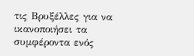τις Βρυξέλλες για να ικανοποιήσει τα συμφέροντα ενός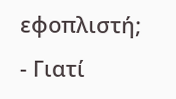εφοπλιστή;
- Γιατί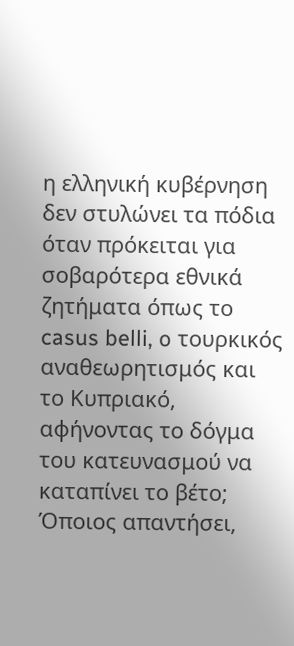η ελληνική κυβέρνηση δεν στυλώνει τα πόδια όταν πρόκειται για σοβαρότερα εθνικά ζητήματα όπως το casus belli, o τουρκικός αναθεωρητισμός και το Κυπριακό, αφήνοντας το δόγμα του κατευνασμού να καταπίνει το βέτο;
Όποιος απαντήσει,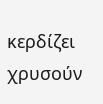κερδίζει χρυσούν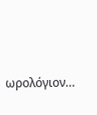ωρολόγιον…